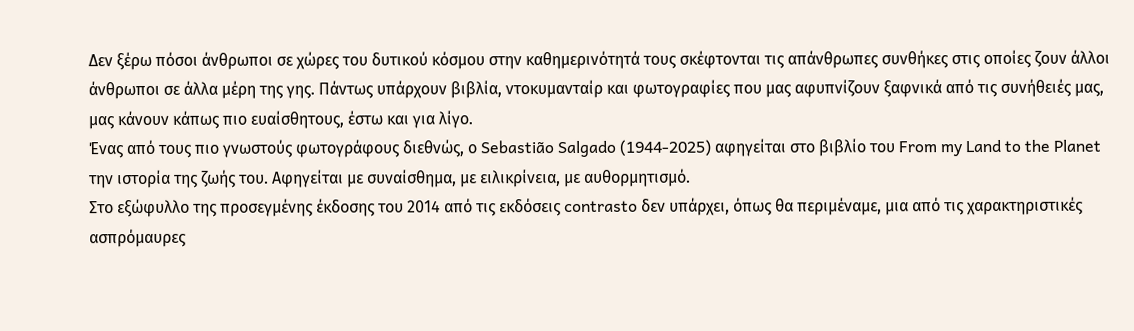Δεν ξέρω πόσοι άνθρωποι σε χώρες του δυτικού κόσμου στην καθημερινότητά τους σκέφτονται τις απάνθρωπες συνθήκες στις οποίες ζουν άλλοι άνθρωποι σε άλλα μέρη της γης. Πάντως υπάρχουν βιβλία, ντοκυμανταίρ και φωτογραφίες που μας αφυπνίζουν ξαφνικά από τις συνήθειές μας, μας κάνουν κάπως πιο ευαίσθητους, έστω και για λίγο.
Ένας από τους πιο γνωστούς φωτογράφους διεθνώς, ο Sebastião Salgado (1944-2025) αφηγείται στο βιβλίο του From my Land to the Planet την ιστορία της ζωής του. Αφηγείται με συναίσθημα, με ειλικρίνεια, με αυθορμητισμό.
Στο εξώφυλλο της προσεγμένης έκδοσης του 2014 από τις εκδόσεις contrasto δεν υπάρχει, όπως θα περιμέναμε, μια από τις χαρακτηριστικές ασπρόμαυρες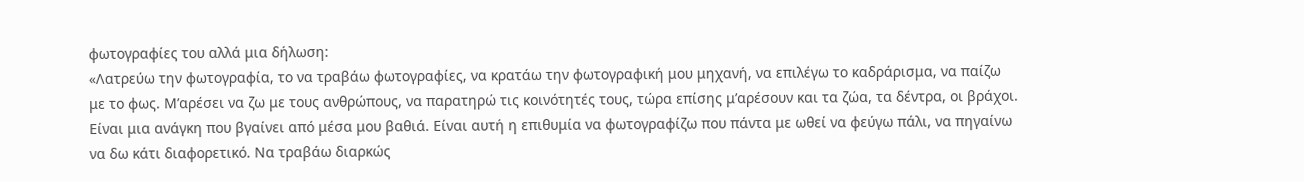φωτογραφίες του αλλά μια δήλωση:
«Λατρεύω την φωτογραφία, το να τραβάω φωτογραφίες, να κρατάω την φωτογραφική μου μηχανή, να επιλέγω το καδράρισμα, να παίζω με το φως. Μ’αρέσει να ζω με τους ανθρώπους, να παρατηρώ τις κοινότητές τους, τώρα επίσης μ’αρέσουν και τα ζώα, τα δέντρα, οι βράχοι. Είναι μια ανάγκη που βγαίνει από μέσα μου βαθιά. Είναι αυτή η επιθυμία να φωτογραφίζω που πάντα με ωθεί να φεύγω πάλι, να πηγαίνω να δω κάτι διαφορετικό. Να τραβάω διαρκώς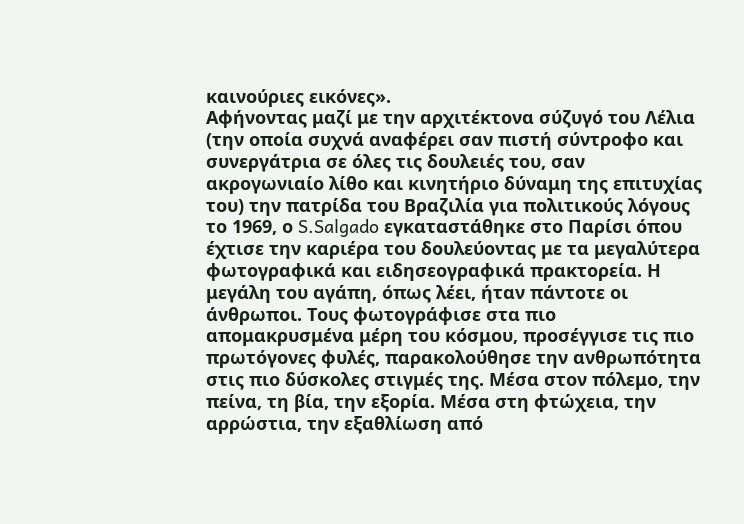καινούριες εικόνες».
Αφήνοντας μαζί με την αρχιτέκτονα σύζυγό του Λέλια (την οποία συχνά αναφέρει σαν πιστή σύντροφο και συνεργάτρια σε όλες τις δουλειές του, σαν ακρογωνιαίο λίθο και κινητήριο δύναμη της επιτυχίας του) την πατρίδα του Βραζιλία για πολιτικούς λόγους το 1969, ο S.Salgado εγκαταστάθηκε στο Παρίσι όπου έχτισε την καριέρα του δουλεύοντας με τα μεγαλύτερα φωτογραφικά και ειδησεογραφικά πρακτορεία. Η μεγάλη του αγάπη, όπως λέει, ήταν πάντοτε οι άνθρωποι. Τους φωτογράφισε στα πιο απομακρυσμένα μέρη του κόσμου, προσέγγισε τις πιο πρωτόγονες φυλές, παρακολούθησε την ανθρωπότητα στις πιο δύσκολες στιγμές της. Μέσα στον πόλεμο, την πείνα, τη βία, την εξορία. Μέσα στη φτώχεια, την αρρώστια, την εξαθλίωση από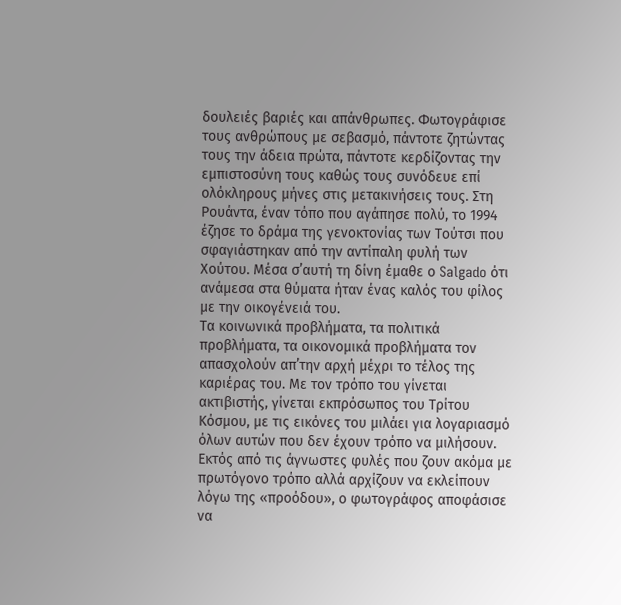δουλειές βαριές και απάνθρωπες. Φωτογράφισε τους ανθρώπους με σεβασμό, πάντοτε ζητώντας τους την άδεια πρώτα, πάντοτε κερδίζοντας την εμπιστοσύνη τους καθώς τους συνόδευε επί ολόκληρους μήνες στις μετακινήσεις τους. Στη Ρουάντα, έναν τόπο που αγάπησε πολύ, το 1994 έζησε το δράμα της γενοκτονίας των Τούτσι που σφαγιάστηκαν από την αντίπαλη φυλή των Χούτου. Μέσα σ’αυτή τη δίνη έμαθε ο Salgado ότι ανάμεσα στα θύματα ήταν ένας καλός του φίλος με την οικογένειά του.
Τα κοινωνικά προβλήματα, τα πολιτικά προβλήματα, τα οικονομικά προβλήματα τον απασχολούν απ’την αρχή μέχρι το τέλος της καριέρας του. Με τον τρόπο του γίνεται ακτιβιστής, γίνεται εκπρόσωπος του Τρίτου Κόσμου, με τις εικόνες του μιλάει για λογαριασμό όλων αυτών που δεν έχουν τρόπο να μιλήσουν.
Εκτός από τις άγνωστες φυλές που ζουν ακόμα με πρωτόγονο τρόπο αλλά αρχίζουν να εκλείπουν λόγω της «προόδου», ο φωτογράφος αποφάσισε να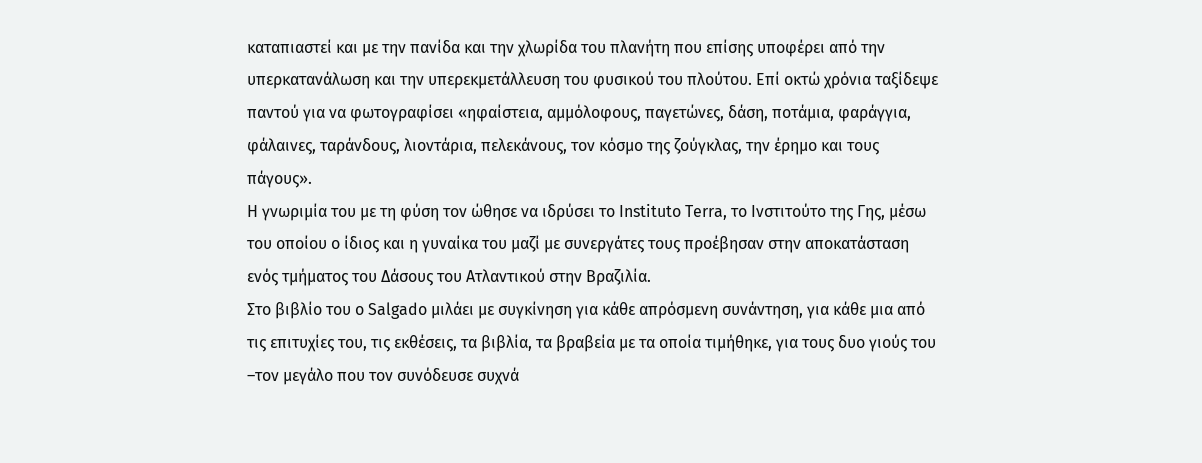καταπιαστεί και με την πανίδα και την χλωρίδα του πλανήτη που επίσης υποφέρει από την υπερκατανάλωση και την υπερεκμετάλλευση του φυσικού του πλούτου. Επί οκτώ χρόνια ταξίδεψε παντού για να φωτογραφίσει «ηφαίστεια, αμμόλοφους, παγετώνες, δάση, ποτάμια, φαράγγια, φάλαινες, ταράνδους, λιοντάρια, πελεκάνους, τον κόσμο της ζούγκλας, την έρημο και τους πάγους».
Η γνωριμία του με τη φύση τον ώθησε να ιδρύσει το Instituto Terra, το Ινστιτούτο της Γης, μέσω του οποίου ο ίδιος και η γυναίκα του μαζί με συνεργάτες τους προέβησαν στην αποκατάσταση ενός τμήματος του Δάσους του Ατλαντικού στην Βραζιλία.
Στο βιβλίο του ο Salgado μιλάει με συγκίνηση για κάθε απρόσμενη συνάντηση, για κάθε μια από τις επιτυχίες του, τις εκθέσεις, τα βιβλία, τα βραβεία με τα οποία τιμήθηκε, για τους δυο γιούς του –τον μεγάλο που τον συνόδευσε συχνά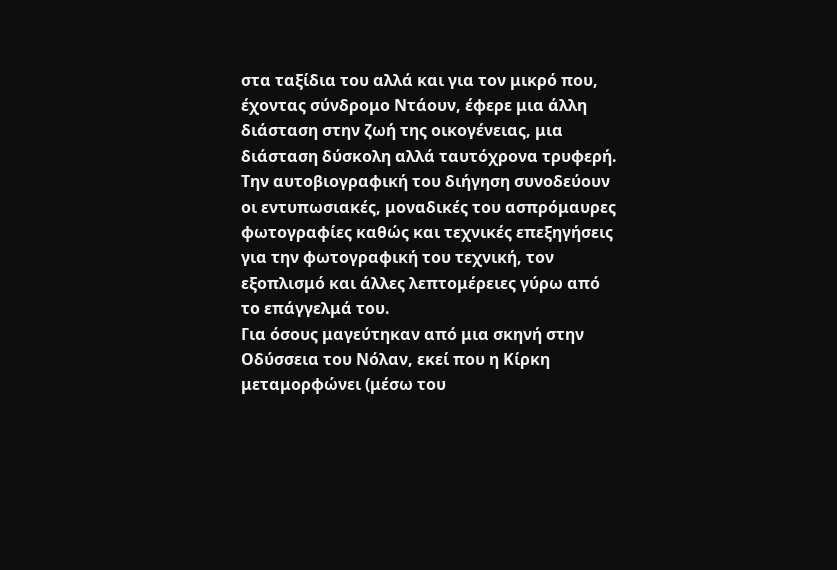στα ταξίδια του αλλά και για τον μικρό που, έχοντας σύνδρομο Ντάουν, έφερε μια άλλη διάσταση στην ζωή της οικογένειας, μια διάσταση δύσκολη αλλά ταυτόχρονα τρυφερή.
Την αυτοβιογραφική του διήγηση συνοδεύουν οι εντυπωσιακές, μοναδικές του ασπρόμαυρες φωτογραφίες καθώς και τεχνικές επεξηγήσεις για την φωτογραφική του τεχνική, τον εξοπλισμό και άλλες λεπτομέρειες γύρω από το επάγγελμά του.
Για όσους μαγεύτηκαν από μια σκηνή στην Οδύσσεια του Νόλαν, εκεί που η Κίρκη μεταμορφώνει (μέσω του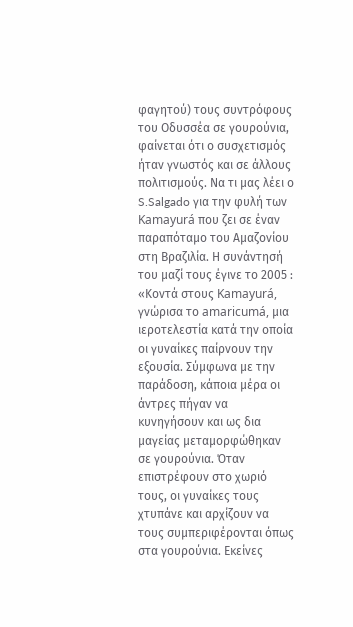φαγητού) τους συντρόφους του Οδυσσέα σε γουρούνια, φαίνεται ότι ο συσχετισμός ήταν γνωστός και σε άλλους πολιτισμούς. Να τι μας λέει ο S.Salgado για την φυλή των Kamayurá που ζει σε έναν παραπόταμο του Αμαζονίου στη Βραζιλία. Η συνάντησή του μαζί τους έγινε το 2005 : «Κοντά στους Kamayurá, γνώρισα το amaricumá, μια ιεροτελεστία κατά την οποία οι γυναίκες παίρνουν την εξουσία. Σύμφωνα με την παράδοση, κάποια μέρα οι άντρες πήγαν να κυνηγήσουν και ως δια μαγείας μεταμορφώθηκαν σε γουρούνια. Όταν επιστρέφουν στο χωριό τους, οι γυναίκες τους χτυπάνε και αρχίζουν να τους συμπεριφέρονται όπως στα γουρούνια. Εκείνες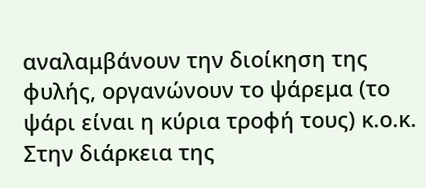αναλαμβάνουν την διοίκηση της φυλής, οργανώνουν το ψάρεμα (το ψάρι είναι η κύρια τροφή τους) κ.ο.κ. Στην διάρκεια της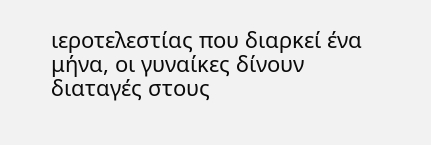ιεροτελεστίας που διαρκεί ένα μήνα, οι γυναίκες δίνουν διαταγές στους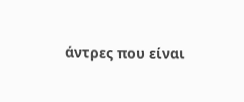άντρες που είναι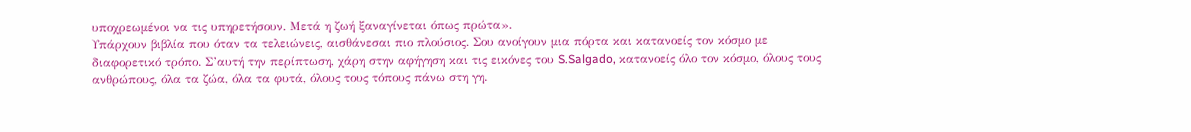υποχρεωμένοι να τις υπηρετήσουν. Μετά η ζωή ξαναγίνεται όπως πρώτα».
Υπάρχουν βιβλία που όταν τα τελειώνεις, αισθάνεσαι πιο πλούσιος. Σου ανοίγουν μια πόρτα και κατανοείς τον κόσμο με διαφορετικό τρόπο. Σ’αυτή την περίπτωση, χάρη στην αφήγηση και τις εικόνες του S.Salgado, κατανοείς όλο τον κόσμο, όλους τους ανθρώπους, όλα τα ζώα, όλα τα φυτά, όλους τους τόπους πάνω στη γη.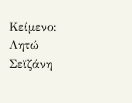Κείμενο: Λητώ Σεϊζάνη